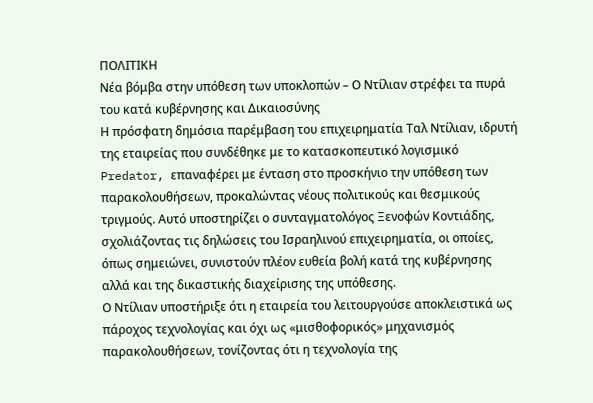ΠΟΛΙΤΙΚΗ
Νέα βόμβα στην υπόθεση των υποκλοπών – Ο Ντίλιαν στρέφει τα πυρά του κατά κυβέρνησης και Δικαιοσύνης
Η πρόσφατη δημόσια παρέμβαση του επιχειρηματία Ταλ Ντίλιαν, ιδρυτή της εταιρείας που συνδέθηκε με το κατασκοπευτικό λογισμικό Predator, επαναφέρει με ένταση στο προσκήνιο την υπόθεση των παρακολουθήσεων, προκαλώντας νέους πολιτικούς και θεσμικούς τριγμούς. Αυτό υποστηρίζει ο συνταγματολόγος Ξενοφών Κοντιάδης, σχολιάζοντας τις δηλώσεις του Ισραηλινού επιχειρηματία, οι οποίες, όπως σημειώνει, συνιστούν πλέον ευθεία βολή κατά της κυβέρνησης αλλά και της δικαστικής διαχείρισης της υπόθεσης.
Ο Ντίλιαν υποστήριξε ότι η εταιρεία του λειτουργούσε αποκλειστικά ως πάροχος τεχνολογίας και όχι ως «μισθοφορικός» μηχανισμός παρακολουθήσεων, τονίζοντας ότι η τεχνολογία της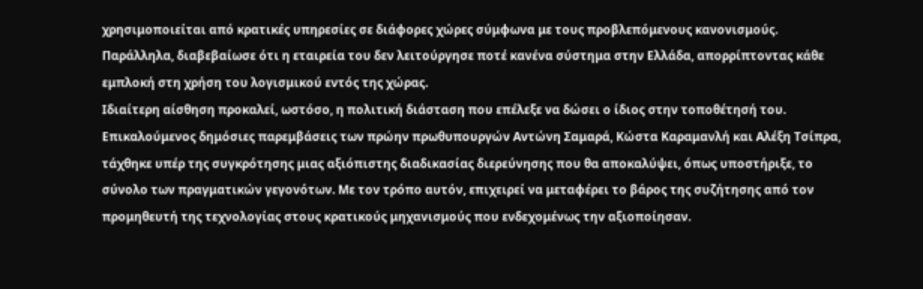χρησιμοποιείται από κρατικές υπηρεσίες σε διάφορες χώρες σύμφωνα με τους προβλεπόμενους κανονισμούς.
Παράλληλα, διαβεβαίωσε ότι η εταιρεία του δεν λειτούργησε ποτέ κανένα σύστημα στην Ελλάδα, απορρίπτοντας κάθε εμπλοκή στη χρήση του λογισμικού εντός της χώρας.
Ιδιαίτερη αίσθηση προκαλεί, ωστόσο, η πολιτική διάσταση που επέλεξε να δώσει ο ίδιος στην τοποθέτησή του. Επικαλούμενος δημόσιες παρεμβάσεις των πρώην πρωθυπουργών Αντώνη Σαμαρά, Κώστα Καραμανλή και Αλέξη Τσίπρα, τάχθηκε υπέρ της συγκρότησης μιας αξιόπιστης διαδικασίας διερεύνησης που θα αποκαλύψει, όπως υποστήριξε, το σύνολο των πραγματικών γεγονότων. Με τον τρόπο αυτόν, επιχειρεί να μεταφέρει το βάρος της συζήτησης από τον προμηθευτή της τεχνολογίας στους κρατικούς μηχανισμούς που ενδεχομένως την αξιοποίησαν.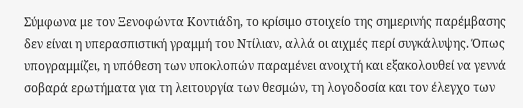Σύμφωνα με τον Ξενοφώντα Κοντιάδη, το κρίσιμο στοιχείο της σημερινής παρέμβασης δεν είναι η υπερασπιστική γραμμή του Ντίλιαν, αλλά οι αιχμές περί συγκάλυψης. Όπως υπογραμμίζει, η υπόθεση των υποκλοπών παραμένει ανοιχτή και εξακολουθεί να γεννά σοβαρά ερωτήματα για τη λειτουργία των θεσμών, τη λογοδοσία και τον έλεγχο των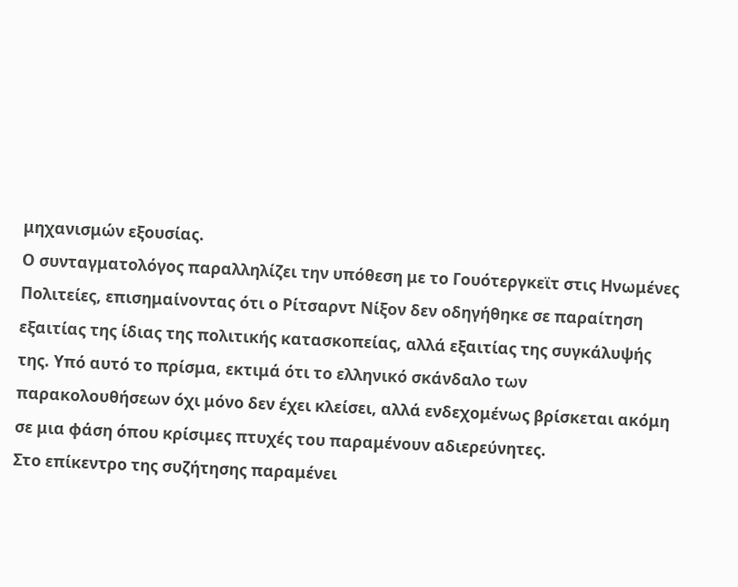μηχανισμών εξουσίας.
Ο συνταγματολόγος παραλληλίζει την υπόθεση με το Γουότεργκεϊτ στις Ηνωμένες Πολιτείες, επισημαίνοντας ότι ο Ρίτσαρντ Νίξον δεν οδηγήθηκε σε παραίτηση εξαιτίας της ίδιας της πολιτικής κατασκοπείας, αλλά εξαιτίας της συγκάλυψής της. Υπό αυτό το πρίσμα, εκτιμά ότι το ελληνικό σκάνδαλο των παρακολουθήσεων όχι μόνο δεν έχει κλείσει, αλλά ενδεχομένως βρίσκεται ακόμη σε μια φάση όπου κρίσιμες πτυχές του παραμένουν αδιερεύνητες.
Στο επίκεντρο της συζήτησης παραμένει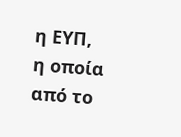η ΕΥΠ, η οποία από το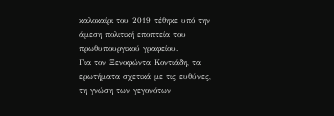καλοκαίρι του 2019 τέθηκε υπό την άμεση πολιτική εποπτεία του πρωθυπουργικού γραφείου.
Για τον Ξενοφώντα Κοντιάδη, τα ερωτήματα σχετικά με τις ευθύνες, τη γνώση των γεγονότων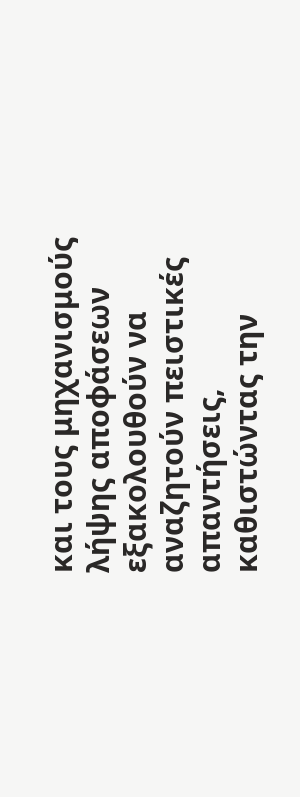και τους μηχανισμούς λήψης αποφάσεων εξακολουθούν να αναζητούν πειστικές απαντήσεις, καθιστώντας την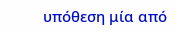υπόθεση μία από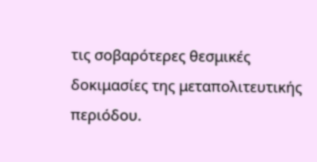τις σοβαρότερες θεσμικές δοκιμασίες της μεταπολιτευτικής περιόδου.